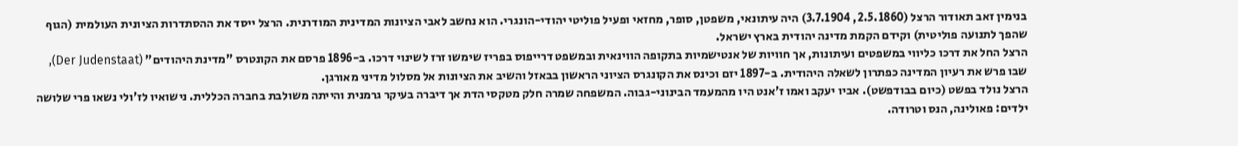בנימין זאב תאודור הרצל (2.5.1860, 3.7.1904) היה עיתונאי, משפטן, סופר, מחזאי ופעיל פוליטי יהודי-הונגרי. הוא נחשב לאבי הציונות המדינית המודרנית. הרצל ייסד את ההסתדרות הציונית העולמית (הגוף שהפך לתנועה פוליטית) וקידם הקמת מדינה יהודית בארץ ישראל.
הרצל החל את דרכו כליווי במשפטים ועיתונות, אך חוויות של אנטישמיות בתקופה הווינאית ובמשפט דרייפוס בפריז שימשו זרז לשינוי דרכו. ב-1896 פרסם את הקונטרס "מדינת היהודים" (Der Judenstaat), שבו פרש את רעיון המדינה כפתרון לשאלה היהודית. ב-1897 יזם וכינס את הקונגרס הציוני הראשון בבאזל והשיב את הציונות אל מסלול מדיני מאורגן.
הרצל נולד בפשט (כיום בבודפשט). אביו יעקב ואמו ז'אנט היו מהמעמד הבינוני-גבוה. המשפחה שמרה חלק מטקסי הדת אך דיברה בעיקר גרמנית והייתה משולבת בחברה הכללית. נישואיו לז'ולי נשאו פרי שלושה ילדים: פאולינה, הנס וטרודה.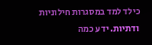כילד למד במסגרות חילוניות ודתיות. ידע כמה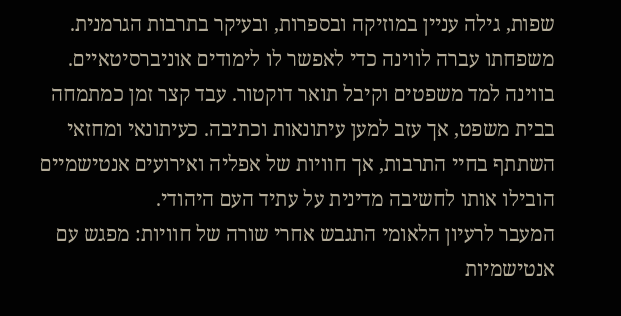שפות, גילה עניין במוזיקה ובספרות, ובעיקר בתרבות הגרמנית. משפחתו עברה לווינה כדי לאפשר לו לימודים אוניברסיטאיים.
בווינה למד משפטים וקיבל תואר דוקטור. עבד קצר זמן כמתמחה בבית משפט, אך עזב למען עיתונאות וכתיבה. כעיתונאי ומחזאי השתתף בחיי התרבות, אך חוויות של אפליה ואירועים אנטישמיים הובילו אותו לחשיבה מדינית על עתיד העם היהודי.
המעבר לרעיון הלאומי התגבש אחרי שורה של חוויות: מפגש עם אנטישמיות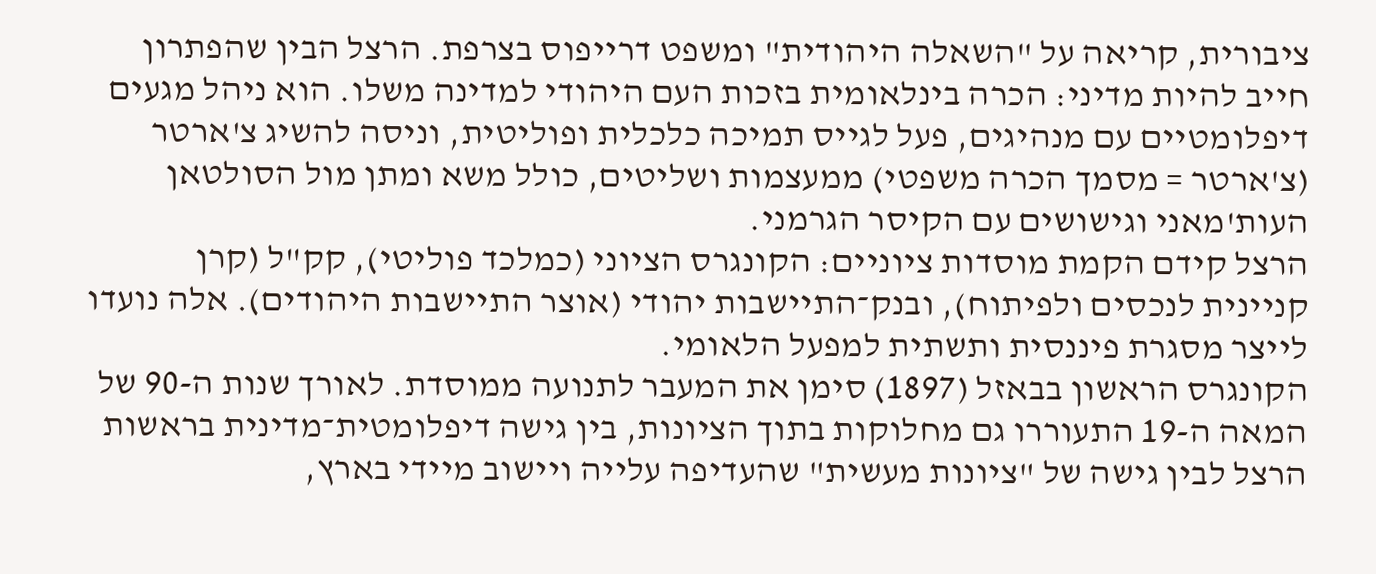ציבורית, קריאה על "השאלה היהודית" ומשפט דרייפוס בצרפת. הרצל הבין שהפתרון חייב להיות מדיני: הכרה בינלאומית בזכות העם היהודי למדינה משלו. הוא ניהל מגעים דיפלומטיים עם מנהיגים, פעל לגייס תמיכה כלכלית ופוליטית, וניסה להשיג צ'ארטר (צ'ארטר = מסמך הכרה משפטי) ממעצמות ושליטים, כולל משא ומתן מול הסולטאן העות'מאני וגישושים עם הקיסר הגרמני.
הרצל קידם הקמת מוסדות ציוניים: הקונגרס הציוני (כמלכד פוליטי), קק"ל (קרן קניינית לנכסים ולפיתוח), ובנק־התיישבות יהודי (אוצר התיישבות היהודים). אלה נועדו לייצר מסגרת פיננסית ותשתית למפעל הלאומי.
הקונגרס הראשון בבאזל (1897) סימן את המעבר לתנועה ממוסדת. לאורך שנות ה-90 של המאה ה-19 התעוררו גם מחלוקות בתוך הציונות, בין גישה דיפלומטית־מדינית בראשות הרצל לבין גישה של "ציונות מעשית" שהעדיפה עלייה ויישוב מיידי בארץ,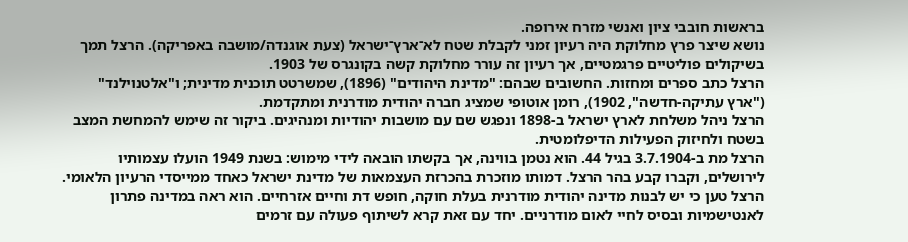בראשות חובבי ציון ואנשי מזרח אירופה.
נושא שיצר פרץ מחלוקת היה רעיון זמני לקבלת שטח לא־ארץ־ישראל (צעת אוגנדה/מושבה באפריקה). הרצל תמך בשיקולים פוליטיים פרגמטיים, אך רעיון זה עורר מחלוקת קשה בקונגרס של 1903.
הרצל כתב ספרים ומחזות. החשובים שבהם: "מדינת היהודים" (1896), שמשרטט תוכנית מדינית; ו"אלטנוילנד" ("ארץ עתיקה-חדשה", 1902), רומן אוטופי שמציג חברה יהודית מודרנית ומתקדמת.
הרצל ניהל משלחת לארץ ישראל ב-1898 ונפגש שם עם מושבות יהודיות ומנהיגים. ביקור זה שימש להמחשת המצב בשטח ולחיזוק הפעילות הדיפלומטית.
הרצל מת ב-3.7.1904 בגיל 44. הוא נטמן בווינה, אך בקשתו הובאה לידי מימוש: בשנת 1949 הועלו עצמותיו לירושלים, וקברו קבע בהר הרצל. דמותו מוזכרת בהכרזת העצמאות של מדינת ישראל כאחד ממייסדי הרעיון הלאומי.
הרצל טען כי יש לבנות מדינה יהודית מודרנית בעלת חוקה, חופש דת וחיים אזרחיים. הוא ראה במדינה פתרון לאנטישמיות ובסיס לחיי לאום מודרניים. יחד עם זאת קרא לשיתוף פעולה עם זרמים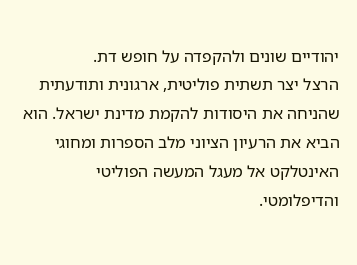יהודיים שונים ולהקפדה על חופש דת.
הרצל יצר תשתית פוליטית, ארגונית ותודעתית שהניחה את היסודות להקמת מדינת ישראל. הוא הביא את הרעיון הציוני מלב הספרות ומחוגי האינטלקט אל מעגל המעשה הפוליטי והדיפלומטי.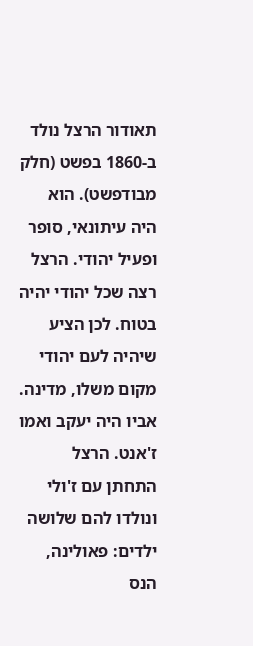תאודור הרצל נולד ב-1860 בפשט (חלק מבודפשט). הוא היה עיתונאי, סופר ופעיל יהודי. הרצל רצה שכל יהודי יהיה בטוח. לכן הציע שיהיה לעם יהודי מקום משלו, מדינה.
אביו היה יעקב ואמו ז'אנט. הרצל התחתן עם ז'ולי ונולדו להם שלושה ילדים: פאולינה, הנס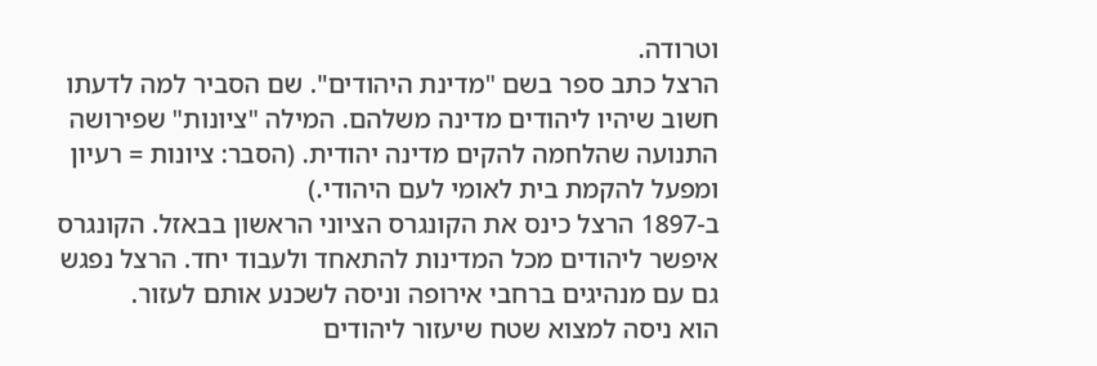וטרודה.
הרצל כתב ספר בשם "מדינת היהודים". שם הסביר למה לדעתו חשוב שיהיו ליהודים מדינה משלהם. המילה "ציונות" שפירושה התנועה שהלחמה להקים מדינה יהודית. (הסבר: ציונות = רעיון ומפעל להקמת בית לאומי לעם היהודי.)
ב-1897 הרצל כינס את הקונגרס הציוני הראשון בבאזל. הקונגרס איפשר ליהודים מכל המדינות להתאחד ולעבוד יחד. הרצל נפגש גם עם מנהיגים ברחבי אירופה וניסה לשכנע אותם לעזור.
הוא ניסה למצוא שטח שיעזור ליהודים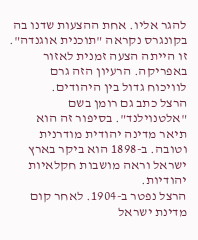להגר אליו. אחת ההצעות שדנו בה בקונגרס נקראה "תוכנית אוגנדה". זו הייתה הצעה זמנית לאזור באפריקה. הרעיון הזה גרם לוויכוח גדול בין היהודים.
הרצל כתב גם רומן בשם "אלטנוילנד". בסיפור זה הוא תיאר מדינה יהודית מודרנית וטובה. ב-1898 הוא ביקר בארץ ישראל וראה מושבות חקלאיות יהודיות.
הרצל נפטר ב-1904. לאחר קום מדינת ישראל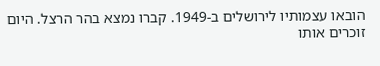הובאו עצמותיו לירושלים ב-1949. קברו נמצא בהר הרצל. היום זוכרים אותו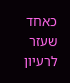כאחד שעזר לרעיון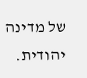של מדינה יהודית.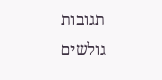תגובות גולשים